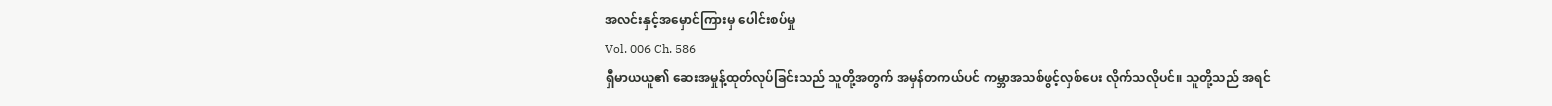အလင်းနှင့်အမှောင်ကြားမှ ပေါင်းစပ်မှု
Vol. 006 Ch. 586
ရှီမာယယူ၏ ဆေးအမှုန့်ထုတ်လုပ်ခြင်းသည် သူတို့အတွက် အမှန်တကယ်ပင် ကမ္ဘာအသစ်ဖွင့်လှစ်ပေး လိုက်သလိုပင်။ သူတို့သည် အရင်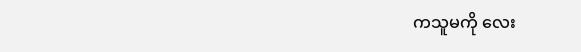ကသူမကို လေး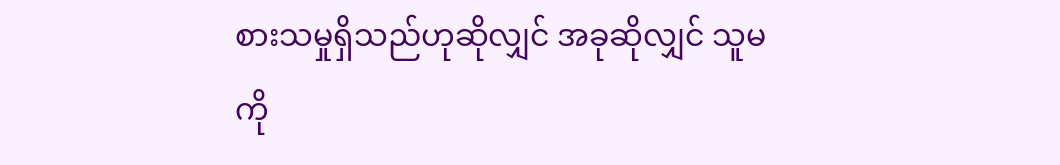စားသမှုရှိသည်ဟုဆိုလျှင် အခုဆိုလျှင် သူမကို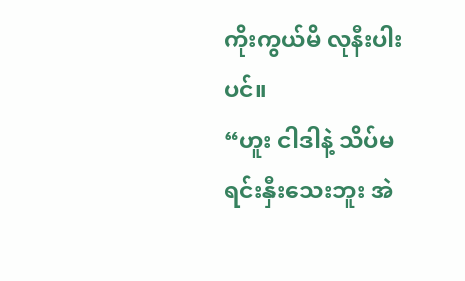ကိုးကွယ်မိ လုနီးပါးပင်။
“ဟူး ငါဒါနဲ့ သိပ်မရင်းနှီးသေးဘူး အဲ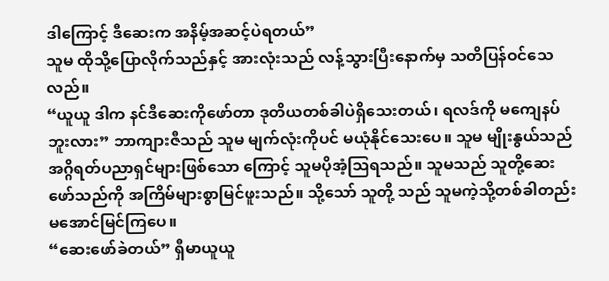ဒါကြောင့် ဒီဆေးက အနိမ့်အဆင့်ပဲရတယ်”
သူမ ထိုသို့ပြောလိုက်သည်နှင့် အားလုံးသည် လန့်သွားပြီးနောက်မှ သတိပြန်ဝင်သေလည်။
“ယူယူ ဒါက နင်ဒီဆေးကိုဖော်တာ ဒုတိယတစ်ခါပဲရှိသေးတယ်၊ ရလဒ်ကို မကျေနပ်ဘူးလား” ဘာကျားဇီသည် သူမ မျက်လုံးကိုပင် မယုံနိုင်သေးပေ။ သူမ မျိုးနွယ်သည် အဂ္ဂိရတ်ပညာရှင်များဖြစ်သော ကြောင့် သူမပိုအံ့သြရသည်။ သူမသည် သူတို့ဆေးဖော်သည်ကို အကြိမ်များစွာမြင်ဖူးသည်။ သို့သော် သူတို့ သည် သူမကဲ့သို့တစ်ခါတည်း မအောင်မြင်ကြပေ။
“ဆေးဖော်ခဲတယ်” ရှီမာယူယူ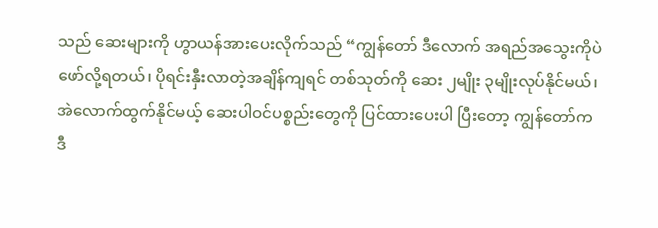သည် ဆေးများကို ဟွာယန်အားပေးလိုက်သည် “ကျွန်တော် ဒီလောက် အရည်အသွေးကိုပဲ ဖော်လို့ရတယ်၊ ပိုရင်းနှီးလာတဲ့အချိန်ကျရင် တစ်သုတ်ကို ဆေး ၂မျိုး ၃မျိုးလုပ်နိုင်မယ်၊ အဲလောက်ထွက်နိုင်မယ့် ဆေးပါဝင်ပစ္စည်းတွေကို ပြင်ထားပေးပါ ပြီးတော့ ကျွန်တော်က ဒီ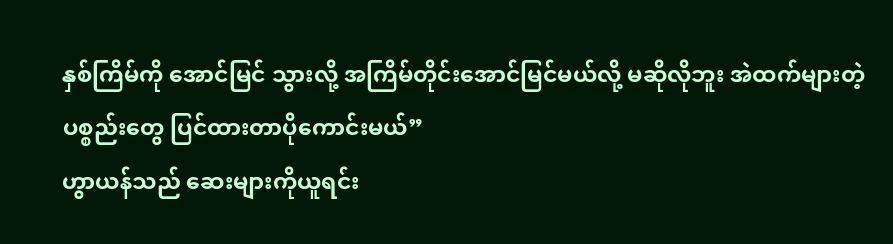နှစ်ကြိမ်ကို အောင်မြင် သွားလို့ အကြိမ်တိုင်းအောင်မြင်မယ်လို့ မဆိုလိုဘူး အဲထက်များတဲ့ပစ္စည်းတွေ ပြင်ထားတာပိုကောင်းမယ်”
ဟွာယန်သည် ဆေးများကိုယူရင်း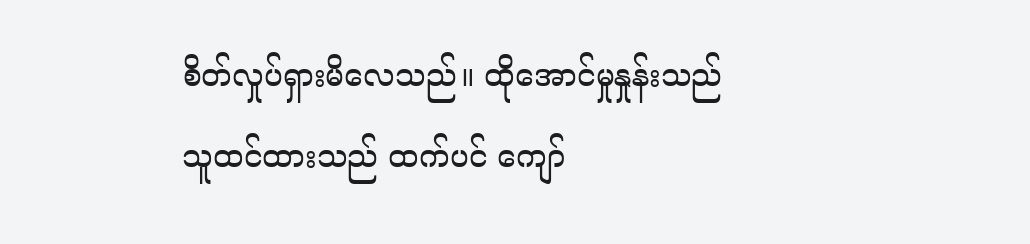စိတ်လှုပ်ရှားမိလေသည်။ ထိုအောင်မှုနှုန်းသည် သူထင်ထားသည် ထက်ပင် ကျော်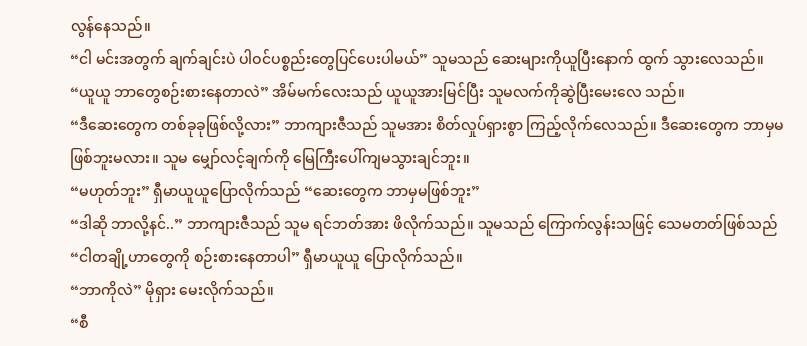လွန်နေသည်။
“ငါ မင်းအတွက် ချက်ချင်းပဲ ပါဝင်ပစ္စည်းတွေပြင်ပေးပါမယ်” သူမသည် ဆေးများကိုယူပြီးနောက် ထွက် သွားလေသည်။
“ယူယူ ဘာတွေစဉ်းစားနေတာလဲ” အိမ်မက်လေးသည် ယူယူအားမြင်ပြီး သူမလက်ကိုဆွဲပြီးမေးလေ သည်။
“ဒီဆေးတွေက တစ်ခုခုဖြစ်လို့လား” ဘာကျားဇီသည် သူမအား စိတ်လှုပ်ရှားစွာ ကြည့်လိုက်လေသည်။ ဒီဆေးတွေက ဘာမှမဖြစ်ဘူးမလား။ သူမ မျှော်လင့်ချက်ကို မြေကြီးပေါ်ကျမသွားချင်ဘူး။
“မဟုတ်ဘူး” ရှီမာယူယူပြောလိုက်သည် “ဆေးတွေက ဘာမှမဖြစ်ဘူး”
“ဒါဆို ဘာလို့နင်..” ဘာကျားဇီသည် သူမ ရင်ဘတ်အား ဖိလိုက်သည်။ သူမသည် ကြောက်လွန်းသဖြင့် သေမတတ်ဖြစ်သည် “ငါတချို့ဟာတွေကို စဉ်းစားနေတာပါ” ရှီမာယူယူ ပြောလိုက်သည်။
“ဘာကိုလဲ” မိုရှား မေးလိုက်သည်။
“စီ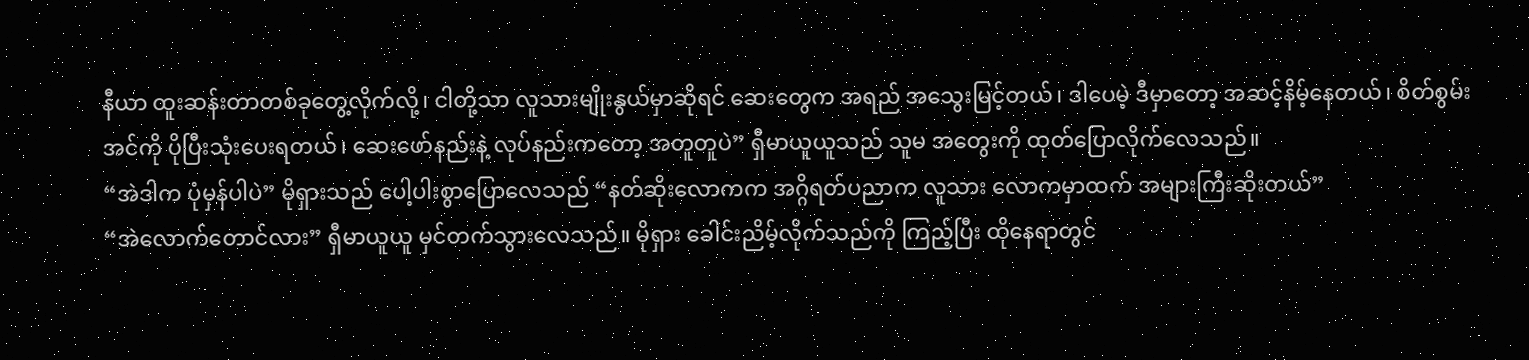နီယာ ထူးဆန်းတာတစ်ခုတွေ့လိုက်လို့၊ ငါတို့သာ လူသားမျိုးနွယ်မှာဆိုရင် ဆေးတွေက အရည် အသွေးမြင့်တယ်၊ ဒါပေမဲ့ ဒီမှာတော့ အဆင့်နိမ့်နေတယ်၊ စိတ်စွမ်းအင်ကို ပိုပြီးသုံးပေးရတယ်၊ ဆေးဖော်နည်းနဲ့ လုပ်နည်းကတော့ အတူတူပဲ” ရှီမာယူယူသည် သူမ အတွေးကို ထုတ်ပြောလိုက်လေသည်။
“အဲဒါက ပုံမှန်ပါပဲ” မိုရှားသည် ပေါ့ပါးစွာပြောလေသည် “နတ်ဆိုးလောကက အဂ္ဂိရတ်ပညာက လူသား လောကမှာထက် အများကြီးဆိုးတယ်”
“အဲလောက်တောင်လား” ရှီမာယူယူ မှင်တက်သွားလေသည်။ မိုရှား ခေါင်းညိမ့်လိုက်သည်ကို ကြည့်ပြီး ထိုနေရာတွင်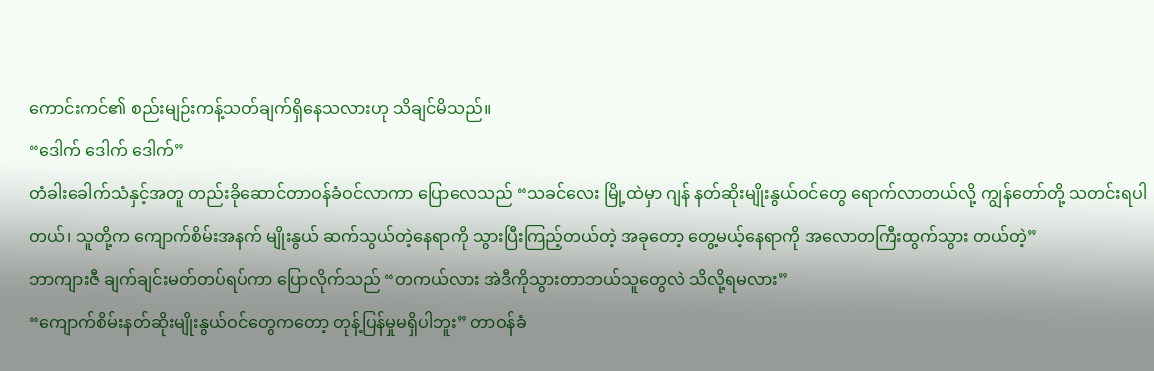ကောင်းကင်၏ စည်းမျဉ်းကန့်သတ်ချက်ရှိနေသလားဟု သိချင်မိသည်။
“ဒေါက် ဒေါက် ဒေါက်”
တံခါးခေါက်သံနှင့်အတူ တည်းခိုဆောင်တာဝန်ခံဝင်လာကာ ပြောလေသည် “သခင်လေး မြို့ထဲမှာ ဂျန် နတ်ဆိုးမျိုးနွယ်ဝင်တွေ ရောက်လာတယ်လို့ ကျွန်တော်တို့ သတင်းရပါတယ်၊ သူတို့က ကျောက်စိမ်းအနက် မျိုးနွယ် ဆက်သွယ်တဲ့နေရာကို သွားပြီးကြည့်တယ်တဲ့ အခုတော့ တွေ့မယ့်နေရာကို အလောတကြီးထွက်သွား တယ်တဲ့”
ဘာကျားဇီ ချက်ချင်းမတ်တပ်ရပ်ကာ ပြောလိုက်သည် “တကယ်လား အဲဒီကိုသွားတာဘယ်သူတွေလဲ သိလို့ရမလား”
“ကျောက်စိမ်းနတ်ဆိုးမျိုးနွယ်ဝင်တွေကတော့ တုန့်ပြန်မှုမရှိပါဘူး” တာဝန်ခံ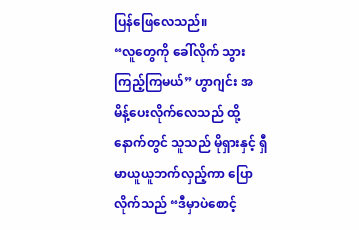ပြန်ဖြေလေသည်။
“လူတွေကို ခေါ်လိုက် သွားကြည့်ကြမယ်” ဟွာဂျင်း အမိန့်ပေးလိုက်လေသည် ထို့နောက်တွင် သူသည် မိုရှားနှင့် ရှီမာယူယူဘက်လှည့်ကာ ပြောလိုက်သည် “ဒီမှာပဲစောင့်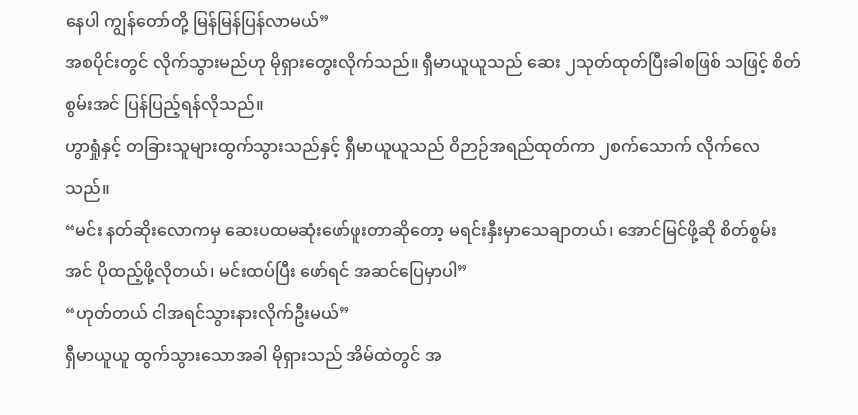နေပါ ကျွန်တော်တို့ မြန်မြန်ပြန်လာမယ်”
အစပိုင်းတွင် လိုက်သွားမည်ဟု မိုရှားတွေးလိုက်သည်။ ရှီမာယူယူသည် ဆေး ၂သုတ်ထုတ်ပြီးခါစဖြစ် သဖြင့် စိတ်စွမ်းအင် ပြန်ပြည့်ရန်လိုသည်။
ဟွာရှုံနှင့် တခြားသူများထွက်သွားသည်နှင့် ရှီမာယူယူသည် ဝိဉာဉ်အရည်ထုတ်ကာ ၂စက်သောက် လိုက်လေသည်။
“မင်း နတ်ဆိုးလောကမှ ဆေးပထမဆုံးဖော်ဖူးတာဆိုတော့ မရင်းနှီးမှာသေချာတယ်၊ အောင်မြင်ဖို့ဆို စိတ်စွမ်းအင် ပိုထည့်ဖို့လိုတယ်၊ မင်းထပ်ပြီး ဖော်ရင် အဆင်ပြေမှာပါ”
“ဟုတ်တယ် ငါအရင်သွားနားလိုက်ဦးမယ်”
ရှီမာယူယူ ထွက်သွားသောအခါ မိုရှားသည် အိမ်ထဲတွင် အ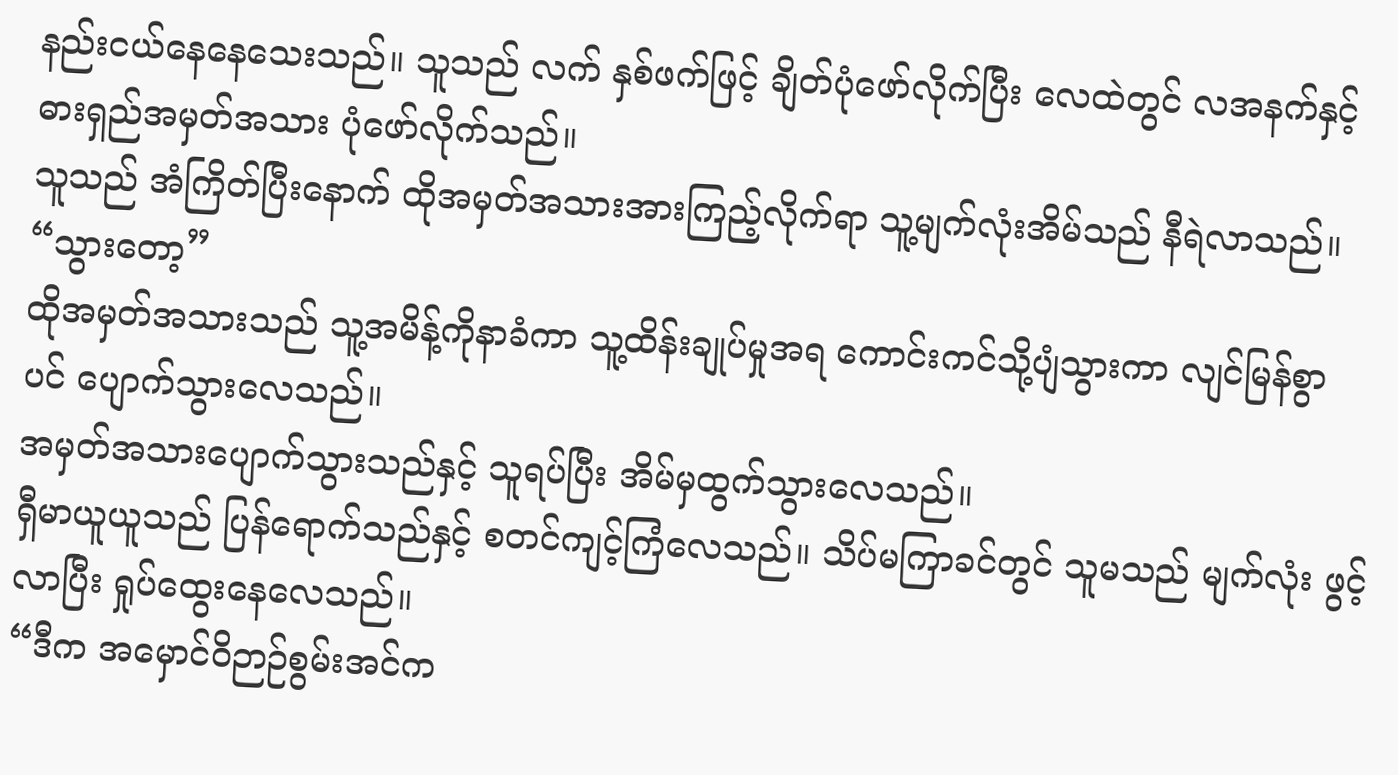နည်းငယ်နေနေသေးသည်။ သူသည် လက် နှစ်ဖက်ဖြင့် ချိတ်ပုံဖော်လိုက်ပြီး လေထဲတွင် လအနက်နှင့် ဓားရှည်အမှတ်အသား ပုံဖော်လိုက်သည်။
သူသည် အံကြိတ်ပြီးနောက် ထိုအမှတ်အသားအားကြည့်လိုက်ရာ သူ့မျက်လုံးအိမ်သည် နီရဲလာသည်။
“သွားတော့”
ထိုအမှတ်အသားသည် သူ့အမိန့်ကိုနာခံကာ သူ့ထိန်းချုပ်မှုအရ ကောင်းကင်သို့ပျံသွားကာ လျင်မြန်စွာ ပင် ပျောက်သွားလေသည်။
အမှတ်အသားပျောက်သွားသည်နှင့် သူရပ်ပြီး အိမ်မှထွက်သွားလေသည်။
ရှီမာယူယူသည် ပြန်ရောက်သည်နှင့် စတင်ကျင့်ကြံလေသည်။ သိပ်မကြာခင်တွင် သူမသည် မျက်လုံး ဖွင့်လာပြီး ရှုပ်ထွေးနေလေသည်။
“ဒီက အမှောင်ဝိဉာဉ်စွမ်းအင်က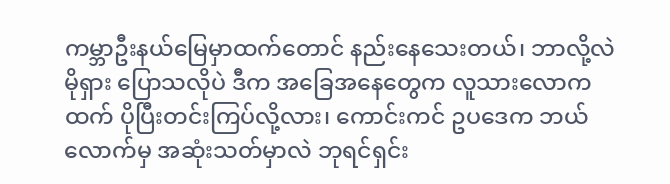ကမ္ဘာဦးနယ်မြေမှာထက်တောင် နည်းနေသေးတယ်၊ ဘာလို့လဲ မိုရှား ပြောသလိုပဲ ဒီက အခြေအနေတွေက လူသားလောကထက် ပိုပြီးတင်းကြပ်လို့လား၊ ကောင်းကင် ဥပဒေက ဘယ်လောက်မှ အဆုံးသတ်မှာလဲ ဘုရင်ရှင်း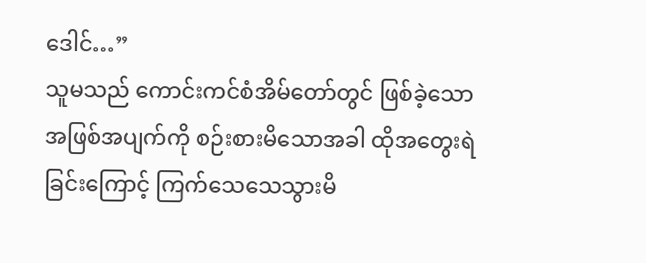ဒေါင်…”
သူမသည် ကောင်းကင်စံအိမ်တော်တွင် ဖြစ်ခဲ့သော အဖြစ်အပျက်ကို စဉ်းစားမိသောအခါ ထိုအတွေးရဲ ခြင်းကြောင့် ကြက်သေသေသွားမိ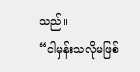သည်။
“ငါမှန်းသလိုမဖြစ်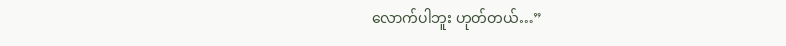လောက်ပါဘူး ဟုတ်တယ်…”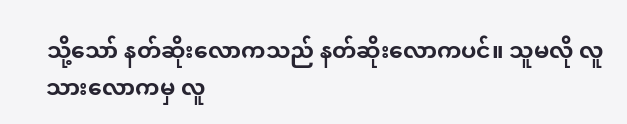သို့သော် နတ်ဆိုးလောကသည် နတ်ဆိုးလောကပင်။ သူမလို လူသားလောကမှ လူ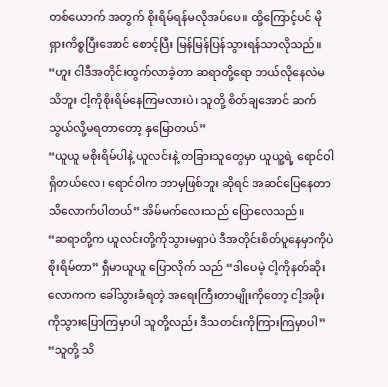တစ်ယောက် အတွက် စိုးရိမ်ရန်မလိုအပ်ပေ။ ထို့ကြောင့်ပင် မိုရှားကိစ္စပြီးအောင် စောင့်ပြီး မြန်မြန်ပြန်သွားရန်သာလိုသည်။
“ဟူး ငါဒီအတိုင်းထွက်လာခဲ့တာ ဆရာတို့ရော ဘယ်လိုနေလဲမသိဘူး ငါ့ကိုစိုးရိမ်နေကြမလားပဲ၊ သူတို့ စိတ်ချအောင် ဆက်သွယ်လို့မရတာတော့ နှမြောတယ်”
“ယူယူ မစိုးရိမ်ပါနဲ့ ယူလင်းနဲ့ တခြားသူတွေမှာ ယူယူ့ရဲ့ ရောင်ဝါရှိတယ်လေ၊ ရောင်ဝါက ဘာမှဖြစ်ဘူး ဆိုရင် အဆင်ပြေနေတာ သိလောက်ပါတယ်” အိမ်မက်လေးသည် ပြောလေသည်။
“ဆရာတို့က ယူလင်းတို့ကိုသွားမရှာပဲ ဒီအတိုင်းစိတ်ပူနေမှာကိုပဲ စိုးရိမ်တာ” ရှီမာယူယူ ပြောလိုက် သည် “ဒါပေမဲ့ ငါ့ကိုနတ်ဆိုးလောကက ခေါ်သွားခံရတဲ့ အရေးကြီးတာမျိုးကိုတော့ ငါ့အဖိုးကိုသွားပြောကြမှာပါ သူတို့လည်း ဒီသတင်းကိုကြားကြမှာပါ”
“သူတို့ သိ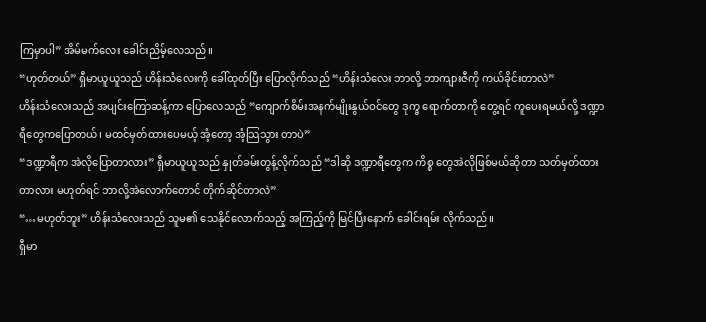ကြမှာပါ” အိမ်မက်လေး ခေါင်းညိမ့်လေသည်။
“ဟုတ်တယ်” ရှီမာယူယူသည် ဟိန်းသံလေးကို ခေါ်ထုတ်ပြီး ပြောလိုက်သည် “ဟိန်းသံလေး ဘာလို့ ဘာကျားဇီကို ကယ်ခိုင်းတာလဲ”
ဟိန်းသံလေးသည် အပျင်းကြောဆန့်ကာ ပြောလေသည် “ကျောက်စိမ်းအနက်မျိုးနွယ်ဝင်တွေ ဒုက္ခ ရောက်တာကို တွေ့ရင် ကူပေးရမယ်လို့ ဒဏ္ဍာရီတွေကပြောတယ်၊ မထင်မှတ်ထားပေမယ့် အံ့တော့ အံ့သြသွား တာပဲ”
“ဒဏ္ဍာရီက အဲလိုပြောတာလား” ရှီမာယူယူသည် နှုတ်ခမ်းတွန့်လိုက်သည် “ဒါဆို ဒဏ္ဍာရီတွေက ကိစ္စ တွေအဲလိုဖြစ်မယ်ဆိုတာ သတ်မှတ်ထားတာလား မဟုတ်ရင် ဘာလို့အဲလောက်တောင် တိုက်ဆိုင်တာလဲ”
“…မဟုတ်ဘူး” ဟိန်းသံလေးသည် သူမ၏ သေနိုင်လောက်သည့် အကြည့်ကို မြင်ပြီးနောက် ခေါင်းရမ်း လိုက်သည်။
ရှီမာ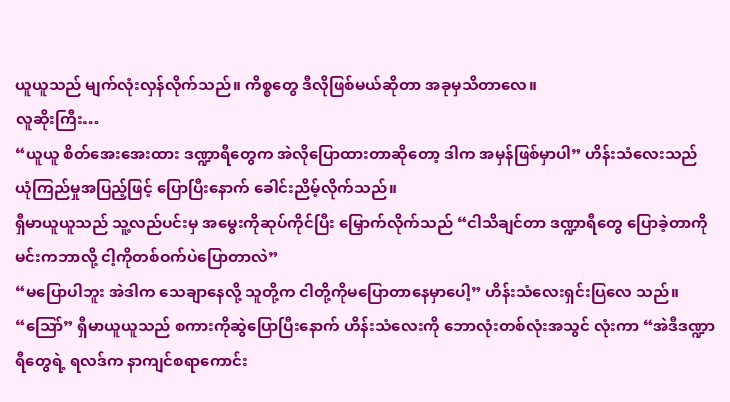ယူယူသည် မျက်လုံးလှန်လိုက်သည်။ ကိစ္စတွေ ဒီလိုဖြစ်မယ်ဆိုတာ အခုမှသိတာလေ။
လူဆိုးကြီး…
“ယူယူ စိတ်အေးအေးထား ဒဏ္ဍာရီတွေက အဲလိုပြောထားတာဆိုတော့ ဒါက အမှန်ဖြစ်မှာပါ” ဟိန်းသံလေးသည် ယုံကြည်မှုအပြည့်ဖြင့် ပြောပြီးနောက် ခေါင်းညိမ့်လိုက်သည်။
ရှီမာယူယူသည် သူ့လည်ပင်းမှ အမွေးကိုဆုပ်ကိုင်ပြီး မြှောက်လိုက်သည် “ငါသိချင်တာ ဒဏ္ဍာရီတွေ ပြောခဲ့တာကို မင်းကဘာလို့ ငါ့ကိုတစ်ဝက်ပဲပြောတာလဲ”
“မပြောပါဘူး အဲဒါက သေချာနေလို့ သူတို့က ငါတို့ကိုမပြောတာနေမှာပေါ့” ဟိန်းသံလေးရှင်းပြလေ သည်။
“သြော်” ရှီမာယူယူသည် စကားကိုဆွဲပြောပြီးနောက် ဟိန်းသံလေးကို ဘောလုံးတစ်လုံးအသွင် လုံးကာ “အဲဒီဒဏ္ဍာရီတွေရဲ့ ရလဒ်က နာကျင်စရာကောင်း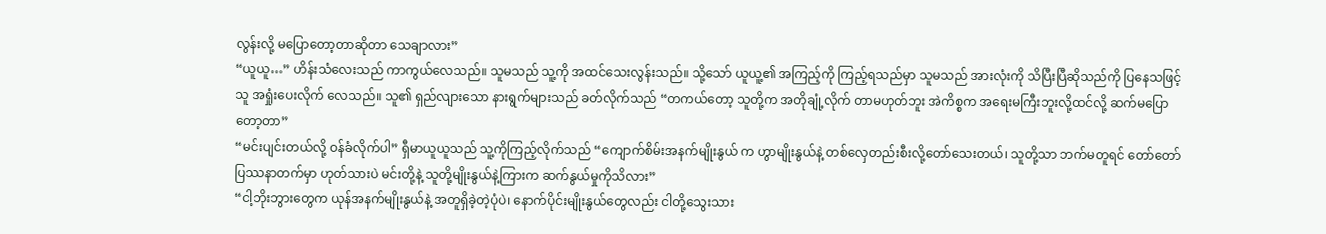လွန်းလို့ မပြောတော့တာဆိုတာ သေချာလား”
“ယူယူ…” ဟိန်းသံလေးသည် ကာကွယ်လေသည်။ သူမသည် သူ့ကို အထင်သေးလွန်းသည်။ သို့သော် ယူယူ့၏ အကြည့်ကို ကြည့်ရသည်မှာ သူမသည် အားလုံးကို သိပြီးပြီဆိုသည်ကို ပြနေသဖြင့် သူ အရှုံးပေးလိုက် လေသည်။ သူ၏ ရှည်လျားသော နားရွက်များသည် ခတ်လိုက်သည် “တကယ်တော့ သူတို့က အတိုချုံ့လိုက် တာမဟုတ်ဘူး အဲကိစ္စက အရေးမကြီးဘူးလို့ထင်လို့ ဆက်မပြောတော့တာ”
“မင်းပျင်းတယ်လို့ ဝန်ခံလိုက်ပါ” ရှီမာယူယူသည် သူ့ကိုကြည့်လိုက်သည် “ကျောက်စိမ်းအနက်မျိုးနွယ် က ဟွာမျိုးနွယ်နဲ့ တစ်လှေတည်းစီးလို့တော်သေးတယ်၊ သူတို့သာ ဘက်မတူရင် တော်တော်ပြဿနာတက်မှာ ဟုတ်သားပဲ မင်းတို့နဲ့ သူတို့မျိုးနွယ်နဲ့ကြားက ဆက်နွယ်မှုကိုသိလား”
“ငါ့ဘိုးဘွားတွေက ယုန်အနက်မျိုးနွယ်နဲ့ အတူရှိခဲ့တဲ့ပုံပဲ၊ နောက်ပိုင်းမျိုးနွယ်တွေလည်း ငါတို့သွေးသား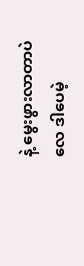နဲ့ မွေးဖွားလာတာပဲလေ ဒါပေမဲ့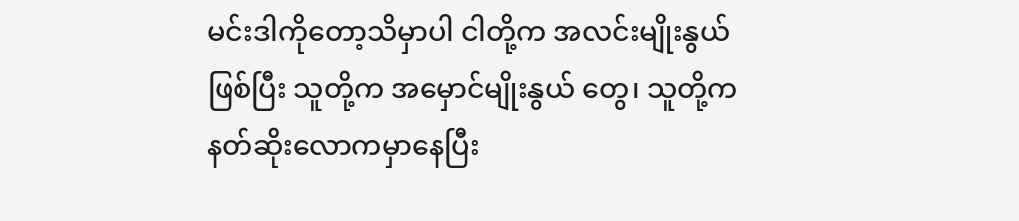မင်းဒါကိုတော့သိမှာပါ ငါတို့က အလင်းမျိုးနွယ်ဖြစ်ပြီး သူတို့က အမှောင်မျိုးနွယ် တွေ၊ သူတို့က နတ်ဆိုးလောကမှာနေပြီး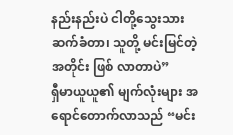နည်းနည်းပဲ ငါတို့သွေးသားဆက်ခံတာ၊ သူတို့ မင်းမြင်တဲ့အတိုင်း ဖြစ် လာတာပဲ”
ရှီမာယူယူ၏ မျက်လုံးများ အရောင်တောက်လာသည် “မင်း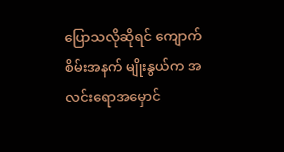ပြောသလိုဆိုရင် ကျောက်စိမ်းအနက် မျိုးနွယ်က အလင်းရောအမှောင်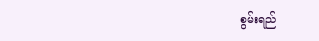စွမ်းရည်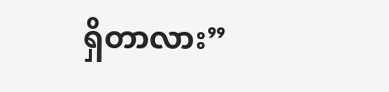ရှိတာလား”